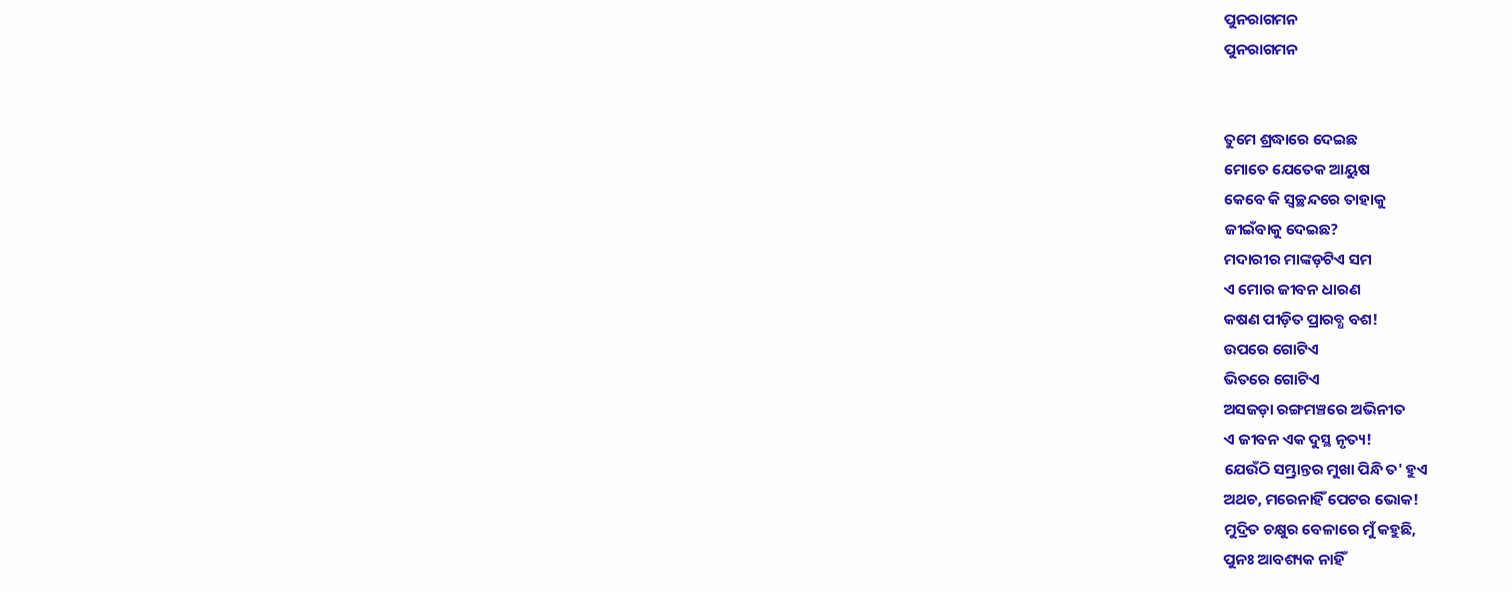ପୁନରାଗମନ
ପୁନରାଗମନ


ତୁମେ ଶ୍ରଦ୍ଧାରେ ଦେଇଛ
ମୋତେ ଯେତେକ ଆୟୁଷ
କେବେ କି ସ୍ୱଚ୍ଛନ୍ଦରେ ତାହାକୁ
ଜୀଇଁବାକୁ ଦେଇଛ?
ମଦାରୀର ମାଙ୍କଡ଼ଟିଏ ସମ
ଏ ମୋର ଜୀବନ ଧାରଣ
କଷଣ ପୀଡ଼ିତ ପ୍ରାରବ୍ଧ ବଶ!
ଉପରେ ଗୋଟିଏ
ଭିତରେ ଗୋଟିଏ
ଅସଜଡ଼ା ରଙ୍ଗମଞ୍ଚରେ ଅଭିନୀତ
ଏ ଜୀବନ ଏକ ଦୁସ୍ଥ ନୃତ୍ୟ!
ଯେଉଁଠି ସମ୍ଭ୍ରାନ୍ତର ମୁଖା ପିନ୍ଧି ତ' ହୁଏ
ଅଥଚ, ମରେନାହିଁ ପେଟର ଭୋକ!
ମୁଦ୍ରିତ ଚକ୍ଷୁର ବେଳାରେ ମୁଁ କହୁଛି,
ପୁନଃ ଆବଶ୍ୟକ ନାହିଁ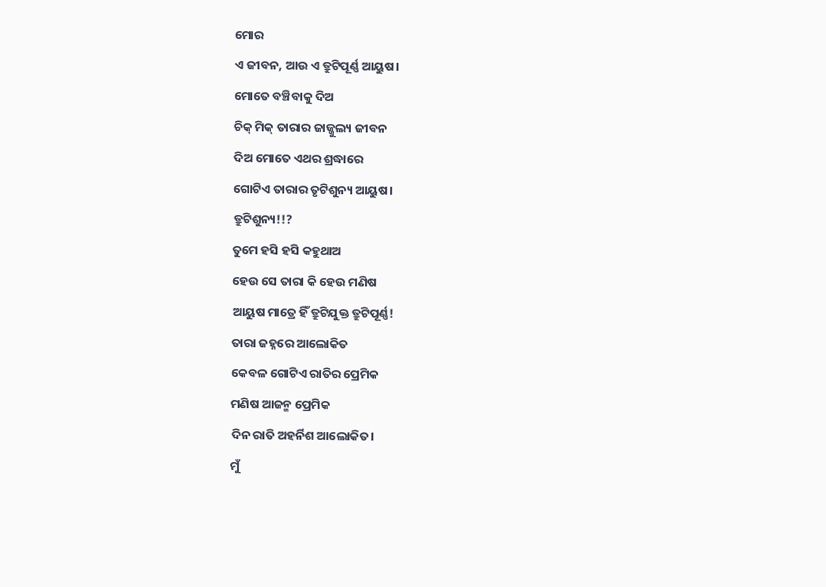ମୋର
ଏ ଜୀବନ, ଆଉ ଏ ତ୍ରୁଟିପୂର୍ଣ୍ଣ ଆୟୁଷ।
ମୋତେ ବଞ୍ଚିବାକୁ ଦିଅ
ଚିକ୍ ମିକ୍ ତାରାର ଜାଜ୍ଜୁଲ୍ୟ ଜୀବନ
ଦିଅ ମୋତେ ଏଥର ଶ୍ରଦ୍ଧାରେ
ଗୋଟିଏ ତାରାର ତୃଟିଶୁନ୍ୟ ଆୟୁଷ।
ତ୍ରୁଟିଶୁନ୍ୟ!!?
ତୁମେ ହସି ହସି କହୁଥାଅ
ହେଉ ସେ ତାରା କି ହେଉ ମଣିଷ
ଆୟୁଷ ମାତ୍ରେ ହିଁ ତ୍ରୁଟିଯୁକ୍ତ ତ୍ରୁଟିପୂର୍ଣ୍ଣ!
ତାରା ଜହ୍ନରେ ଆଲୋକିତ
କେବଳ ଗୋଟିଏ ରାତିର ପ୍ରେମିକ
ମଣିଷ ଆଜନ୍ମ ପ୍ରେମିକ
ଦିନ ରାତି ଅହର୍ନିଶ ଆଲୋକିତ।
ମୁଁ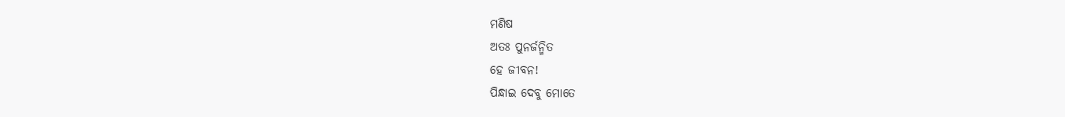ମଣିଷ
ଅତଃ ପୁନର୍ଜନ୍ମିତ
ହେ ଜୀବନ!
ପିନ୍ଧାଇ ଦେବୁ ମୋତେ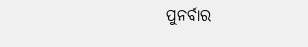ପୁନର୍ବାର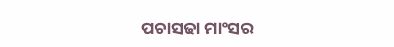ପଚାସଢା ମାଂସର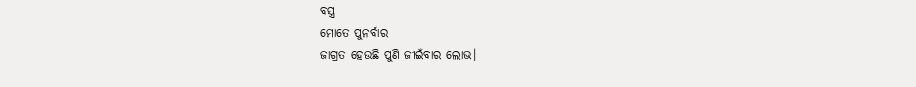ବସ୍ତ୍ର
ମୋତେ ପୁନର୍ବାର
ଜାଗ୍ରତ ହେଉଛି ପୁଣି ଜୀଇଁବାର ଲୋଭ।